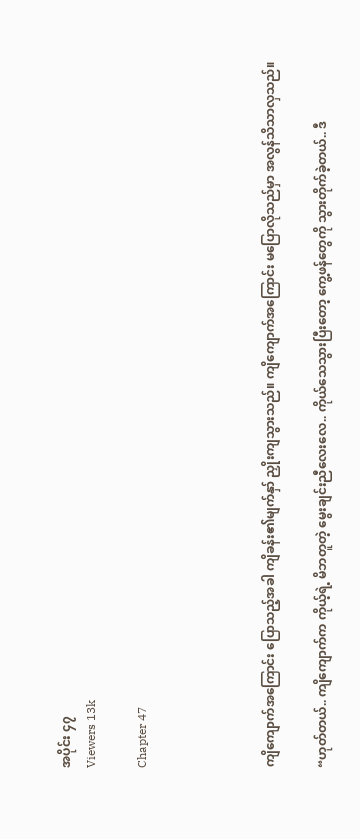အပိုင်း ၄၇
Viewers 13k

Chapter 47




ကျိကျောက်အကြောင်း ပြောသည့်အခါ ကျိခန်း၏မျက်နှာ် ညှိုးကျသွားသည်။ ကျိကျောက်အကြောင်း မပြောလိုသည်မှာ အလွန်သိသာလှသည်။

“ဟုတ်တယ်.. ကျိကျောက်က ကိုယ့်ရဲ့ မိဘတူတဲ့ မွေးချင်းညီလေးလေ.. ကိုယ်သေသွားပြီးတော့ ကွေ့ဖန်တွေကို သွားတိုက်ခဲ့တယ်.. ဒီ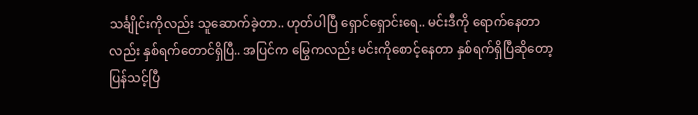သင်္ချိုင်းကိုလည်း သူဆောက်ခဲ့တာ.. ဟုတ်ပါပြီ ရှောင်ရှောင်းရေ.. မင်းဒီကို ရောက်နေတာလည်း နှစ်ရက်တောင်ရှိပြီ.. အပြင်က မြွေကလည်း မင်းကိုစောင့်နေတာ နှစ်ရက်ရှိပြီဆိုတော့ ပြန်သင့်ပြီ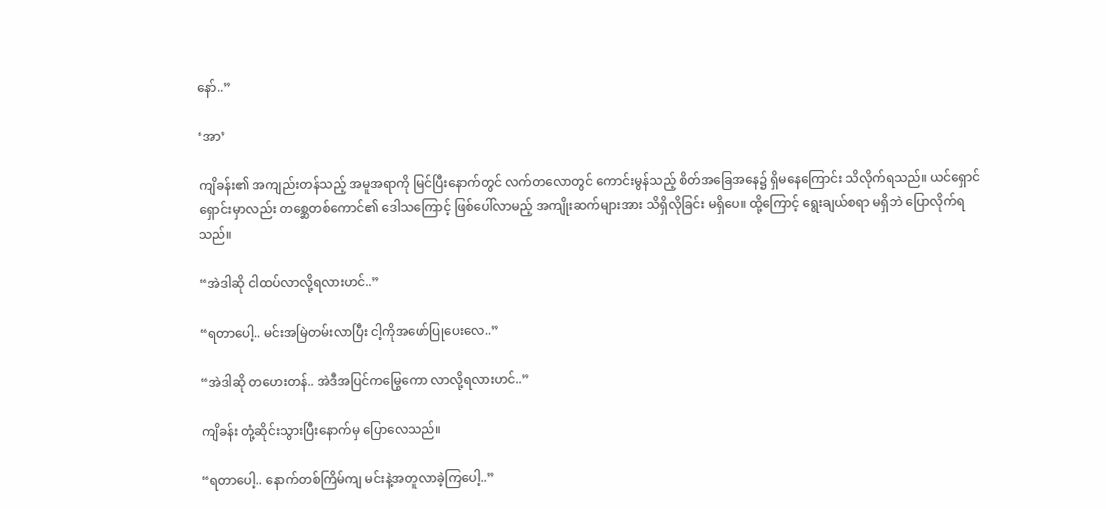နော်..”

‘အာ’

ကျိခန်း၏ အကျည်းတန်သည့် အမူအရာကို မြင်ပြီးနောက်တွင် လက်တလောတွင် ကောင်းမွန်သည့် စိတ်အခြေအနေ၌ ရှိမနေကြောင်း သိလိုက်ရသည်။ ယင်ရှောင်ရှောင်းမှာလည်း တစ္ဆေတစ်ကောင်၏ ဒေါသကြောင့် ဖြစ်ပေါ်လာမည့် အကျိုးဆက်များအား သိရှိလိုခြင်း မရှိပေ။ ထို့ကြောင့် ရွေးချယ်စရာ မရှိဘဲ ပြောလိုက်ရသည်။

“အဲဒါဆို ငါထပ်လာလို့ရလားဟင်..”

“ရတာပေါ့.. မင်းအမြဲတမ်းလာပြီး ငါ့ကိုအဖော်ပြုပေးလေ..”

“အဲဒါဆို တဟေးတန်.. အဲဒီအပြင်ကမြွေကော လာလို့ရလားဟင်..”

ကျိခန်း တုံ့ဆိုင်းသွားပြီးနောက်မှ ပြောလေသည်။

“ရတာပေါ့.. နောက်တစ်ကြိမ်ကျ မင်းနဲ့အတူလာခဲ့ကြပေါ့..”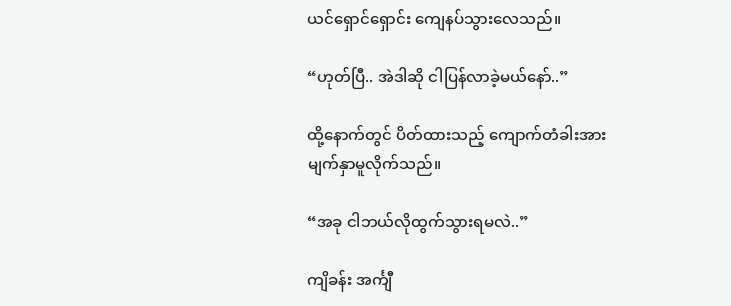ယင်ရှောင်ရှောင်း ကျေနပ်သွားလေသည်။

“ဟုတ်ပြီ.. အဲဒါဆို ငါပြန်လာခဲ့မယ်နော်..”

ထို့နောက်တွင် ပိတ်ထားသည့် ကျောက်တံခါးအား မျက်နှာမူလိုက်သည်။

“အခု ငါဘယ်လိုထွက်သွားရမလဲ..”

ကျိခန်း အင်္ကျီ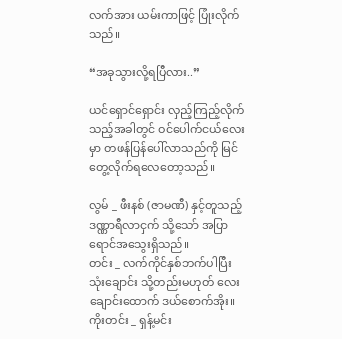လက်အား ယမ်းကာဖြင့် ပြုံးလိုက်သည်။

“အခုသွားလို့ရပြီလား..”

ယင်ရှောင်ရှောင်း လှည့်ကြည့်လိုက်သည့်အခါတွင် ဝင်ပေါက်ငယ်လေးမှာ တဖန်ပြန်ပေါ်လာသည်ကို မြင်တွေ့လိုက်ရလေတော့သည်။

လွမ် _ ဖီးနစ် (ဇာမဏီ) နှင့်တူသည့် ဒဏ္ဏာရီလာငှက် သို့သော် အပြာရောင်အသွေးရှိသည်။
တင်း _ လက်ကိုင်နှစ်ဘက်ပါပြီး သုံးချောင်း သို့တည်းမဟုတ် လေးချောင်းထောက် ဒယ်စောက်အိုး။
ကိုးတင်း _ ရှန့်မင်း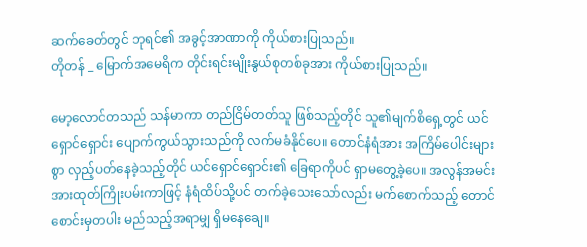ဆက်ခေတ်တွင် ဘုရင်၏ အခွင့်အာဏာကို ကိုယ်စားပြုသည်။
တိုတန် _ မြောက်အမေရိက တိုင်းရင်းမျိုးနွယ်စုတစ်ခုအား ကိုယ်စားပြုသည်။

မော့လောင်တသည် သန်မာကာ တည်ငြိမ်တတ်သူ ဖြစ်သည့်တိုင် သူ၏မျက်စိရှေ့တွင် ယင်ရှောင်ရှောင်း ပျောက်ကွယ်သွားသည်ကို လက်မခံနိုင်ပေ။ တောင်နံရံအား အကြိမ်ပေါင်းများစွာ လှည့်ပတ်နေခဲ့သည့်တိုင် ယင်ရှောင်ရှောင်း၏ ခြေရာကိုပင် ရှာမတွေ့ခဲ့ပေ။ အလွန်အမင်း အားထုတ်ကြိုးပမ်းကာဖြင့် နံရံထိပ်သို့ပင် တက်ခဲ့သေးသော်လည်း မက်စောက်သည့် တောင်စောင်းမှတပါး မည်သည့်အရာမျှ ရှိမနေချေ။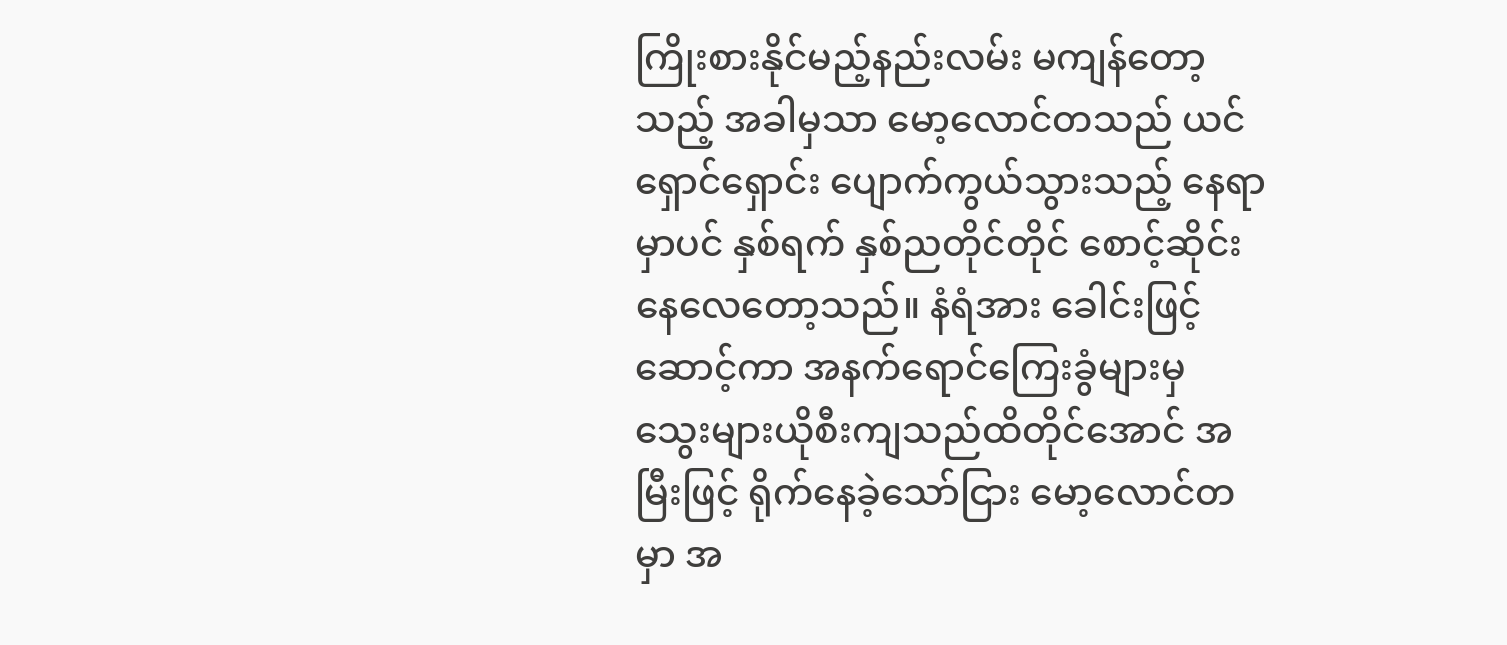ကြိုးစားနိုင်မည့်နည်းလမ်း မကျန်တော့သည့် အခါမှသာ မော့လောင်တသည် ယင်ရှောင်ရှောင်း ပျောက်ကွယ်သွားသည့် နေရာမှာပင် နှစ်ရက် နှစ်ညတိုင်တိုင် စောင့်ဆိုင်းနေလေတော့သည်။ နံရံအား ခေါင်းဖြင့်ဆောင့်ကာ အနက်ရောင်ကြေးခွံများမှ သွေးများယိုစီးကျသည်ထိတိုင်အောင် အမြီးဖြင့် ရိုက်နေခဲ့သော်ငြား မော့လောင်တမှာ အ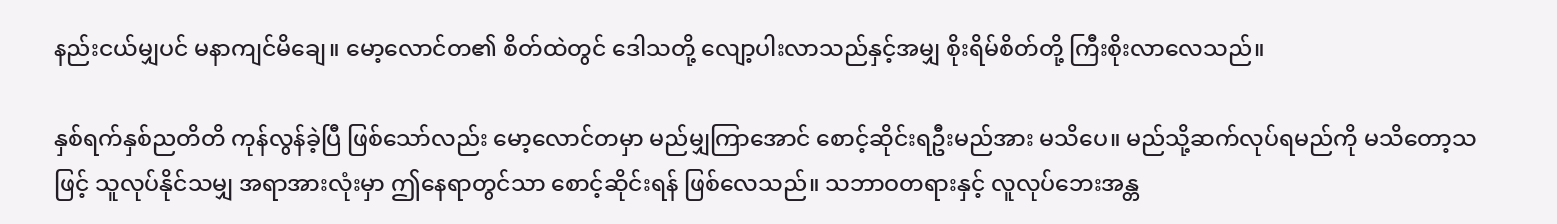နည်းငယ်မျှပင် မနာကျင်မိချေ။ မော့လောင်တ၏ စိတ်ထဲတွင် ဒေါသတို့ လျော့ပါးလာသည်နှင့်အမျှ စိုးရိမ်စိတ်တို့ ကြီးစိုးလာလေသည်။

နှစ်ရက်နှစ်ညတိတိ ကုန်လွန်ခဲ့ပြီ ဖြစ်သော်လည်း မော့လောင်တမှာ မည်မျှကြာအောင် စောင့်ဆိုင်းရဦးမည်အား မသိပေ။ မည်သို့ဆက်လုပ်ရမည်ကို မသိတော့သဖြင့် သူလုပ်နိုင်သမျှ အရာအားလုံးမှာ ဤနေရာတွင်သာ စောင့်ဆိုင်းရန် ဖြစ်လေသည်။ သဘာဝတရားနှင့် လူလုပ်ဘေးအန္တ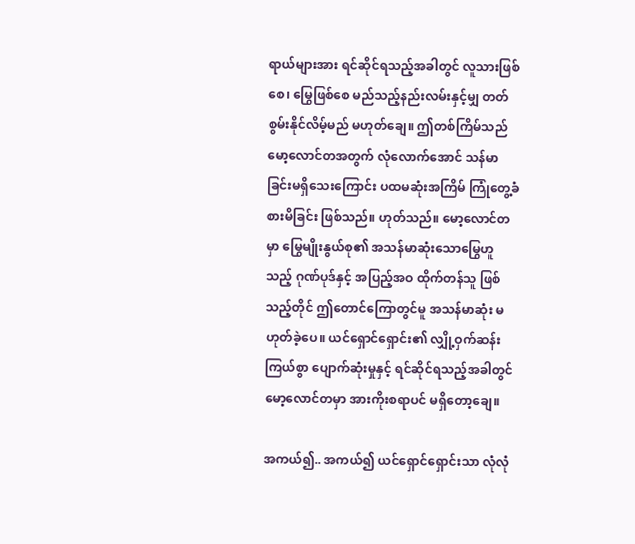ရာယ်များအား ရင်ဆိုင်ရသည့်အခါတွင် လူသားဖြစ်စေ၊ မြွေဖြစ်စေ မည်သည့်နည်းလမ်းနှင့်မျှ တတ်စွမ်းနိုင်လိမ့်မည် မဟုတ်ချေ။ ဤတစ်ကြိမ်သည် မော့လောင်တအတွက် လုံလောက်အောင် သန်မာခြင်းမရှိသေးကြောင်း ပထမဆုံးအကြိမ် ကြုံတွေ့ခံစားမိခြင်း ဖြစ်သည်။ ဟုတ်သည်။ မော့လောင်တမှာ မြွေမျိုးနွယ်စု၏ အသန်မာဆုံးသောမြွေဟူသည့် ဂုဏ်ပုဒ်နှင့် အပြည့်အဝ ထိုက်တန်သူ ဖြစ်သည့်တိုင် ဤတောင်ကြောတွင်မူ အသန်မာဆုံး မဟုတ်ခဲ့ပေ။ ယင်ရှောင်ရှောင်း၏ လျှို့ဝှက်ဆန်းကြယ်စွာ ပျောက်ဆုံးမှုနှင့် ရင်ဆိုင်ရသည့်အခါတွင် မော့လောင်တမှာ အားကိုးစရာပင် မရှိတော့ချေ။

အကယ်၍.. အကယ်၍ ယင်ရှောင်ရှောင်းသာ လုံလုံ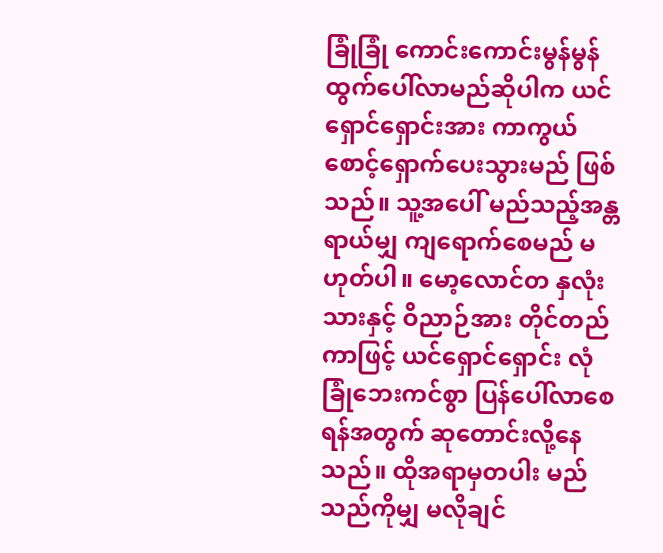ခြုံခြုံ ကောင်းကောင်းမွန်မွန် ထွက်ပေါ်လာမည်ဆိုပါက ယင်ရှောင်ရှောင်းအား ကာကွယ်စောင့်ရှောက်ပေးသွားမည် ဖြစ်သည်။ သူ့အပေါ် မည်သည့်အန္တရာယ်မျှ ကျရောက်စေမည် မဟုတ်ပါ။ မော့လောင်တ နှလုံးသားနှင့် ဝိညာဉ်အား တိုင်တည်ကာဖြင့် ယင်ရှောင်ရှောင်း လုံခြုံဘေးကင်စွာ ပြန်ပေါ်လာစေရန်အတွက် ဆုတောင်းလို့နေသည်။ ထိုအရာမှတပါး မည်သည်ကိုမျှ မလိုချင်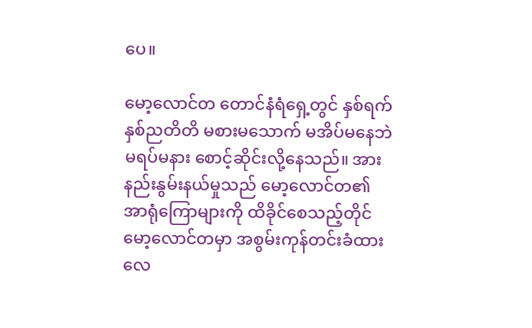ပေ။

မော့လောင်တ တောင်နံရံ‌ရှေ့တွင် နှစ်ရက်နှစ်ညတိတိ မစားမသောက် မအိပ်မနေဘဲ မရပ်မနား စောင့်ဆိုင်းလို့နေသည်။ အားနည်းနွမ်းနယ်မှုသည် မော့လောင်တ၏ အာရုံကြောများကို ထိခိုင်စေသည့်တိုင် မော့လောင်တမှာ အစွမ်းကုန်တင်းခံထားလေ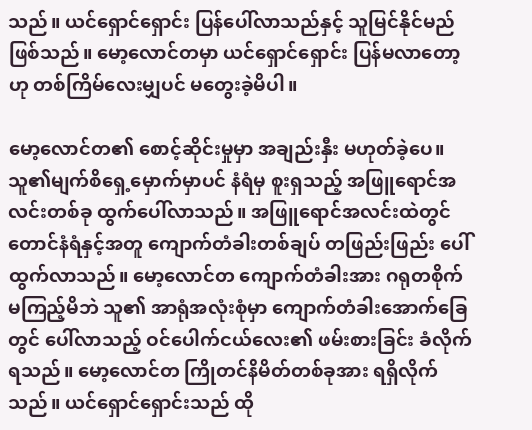သည်။ ယင်ရှောင်ရှောင်း ပြန်ပေါ်လာသည်နှင့် သူမြင်နိုင်မည် ဖြစ်သည်။ မော့လောင်တမှာ ယင်ရှောင်ရှောင်း ပြန်မလာတော့ဟု တစ်ကြိမ်လေးမျှပင် မတွေးခဲ့မိပါ။

မော့လောင်တ၏ စောင့်ဆိုင်းမှုမှာ အချည်းနှီး မဟုတ်ခဲ့ပေ။ သူ၏မျက်စိရှေ့မှောက်မှာပင် နံရံမှ စူးရှသည့် အဖြူရောင်အလင်းတစ်ခု ထွက်ပေါ်လာသည်။ အဖြူရောင်အလင်းထဲတွင် တောင်နံရံနှင့်အတူ ကျောက်တံခါးတစ်ချပ် တဖြည်းဖြည်း ပေါ်ထွက်လာသည်။ မော့လောင်တ ကျောက်တံခါးအား ဂရုတစိုက် မကြည့်မိဘဲ သူ၏ အာရုံအလုံးစုံမှာ ကျောက်တံခါးအောက်ခြေတွင် ပေါ်လာသည့် ဝင်ပေါက်ငယ်လေး၏ ဖမ်းစားခြင်း ခံလိုက်ရသည်။ မော့လောင်တ ကြိုတင်နိမိတ်တစ်ခုအား ရရှိလိုက်သည်။ ယင်ရှောင်ရှောင်းသည် ထို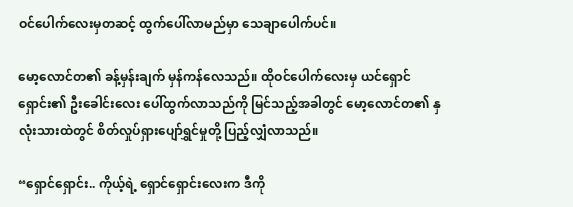ဝင်ပေါက်လေးမှတဆင့် ထွက်ပေါ်လာမည်မှာ သေချာပေါက်ပင်။

မော့လောင်တ၏ ခန့်မှန်းချက် မှန်ကန်လေသည်။ ထိုဝင်ပေါက်လေးမှ ယင်ရှောင်ရှောင်း၏ ဦးခေါင်းလေး ပေါ်ထွက်လာသည်ကို မြင်သည့်အခါတွင် မော့လောင်တ၏ နှလုံးသားထဲတွင် စိတ်လှုပ်ရှားပျော်ရွှင်မှုတို့ ပြည့်လျှံလာသည်။

“ရှောင်ရှောင်း.. ကိုယ့်ရဲ့ ရှောင်ရှောင်းလေးက ဒီကို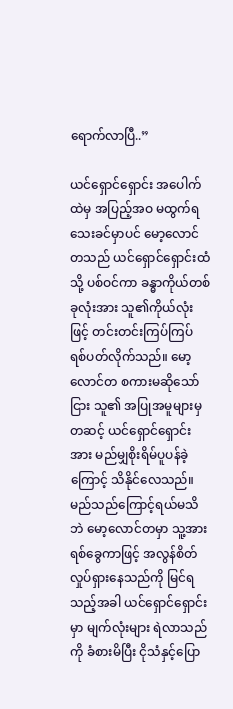ရောက်လာပြီ..”

ယင်ရှောင်ရှောင်း အပေါက်ထဲမှ အပြည့်အဝ မထွက်ရသေးခင်မှာပင် မော့လောင်တသည် ယင်ရှောင်ရှောင်းထံသို့ ပစ်ဝင်ကာ ခန္ဓာကိုယ်တစ်ခုလုံးအား သူ၏ကိုယ်လုံးဖြင့် တင်းတင်းကြပ်ကြပ် ရစ်ပတ်လိုက်သည်။ မော့လောင်တ စကားမဆိုသော်ငြား သူ၏ အပြုအမူများမှတဆင့် ယင်ရှောင်ရှောင်းအား မည်မျှစိုးရိမ်ပူပန်ခဲ့ကြောင့် သိနိုင်လေသည်။ မည်သည်ကြောင့်ရယ်မသိဘဲ မော့လောင်တမှာ သူ့အားရစ်ခွေကာဖြင့် အလွန်စိတ်လှုပ်ရှားနေသည်ကို မြင်ရသည့်အခါ ယင်ရှောင်ရှောင်းမှာ မျက်လုံးများ ရဲလာသည်ကို ခံစားမိပြီး ငိုသံနှင့်ပြော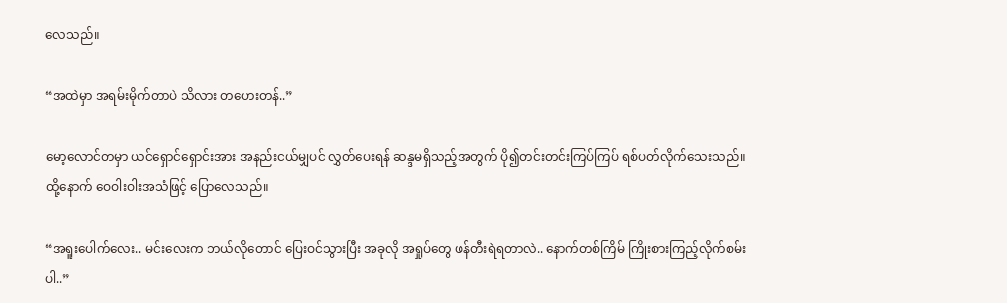လေသည်။

“အထဲမှာ အရမ်းမိုက်တာပဲ သိလား တဟေးတန်..”

မော့လောင်တမှာ ယင်ရှောင်ရှောင်းအား အနည်းငယ်မျှပင် လွှတ်ပေးရန် ဆန္ဒမရှိသည့်အတွက် ပို၍တင်းတင်းကြပ်ကြပ် ရစ်ပတ်လိုက်သေးသည်။ ထို့နောက် ဝေဝါးဝါးအသံဖြင့် ပြောလေသည်။

“အရူးပေါက်လေး.. မင်းလေးက ဘယ်လိုတောင် ပြေးဝင်သွားပြီး အခုလို အရှုပ်တွေ ဖန်တီးရဲရတာလဲ.. နောက်တစ်ကြိမ် ကြိုးစားကြည့်လိုက်စမ်းပါ..”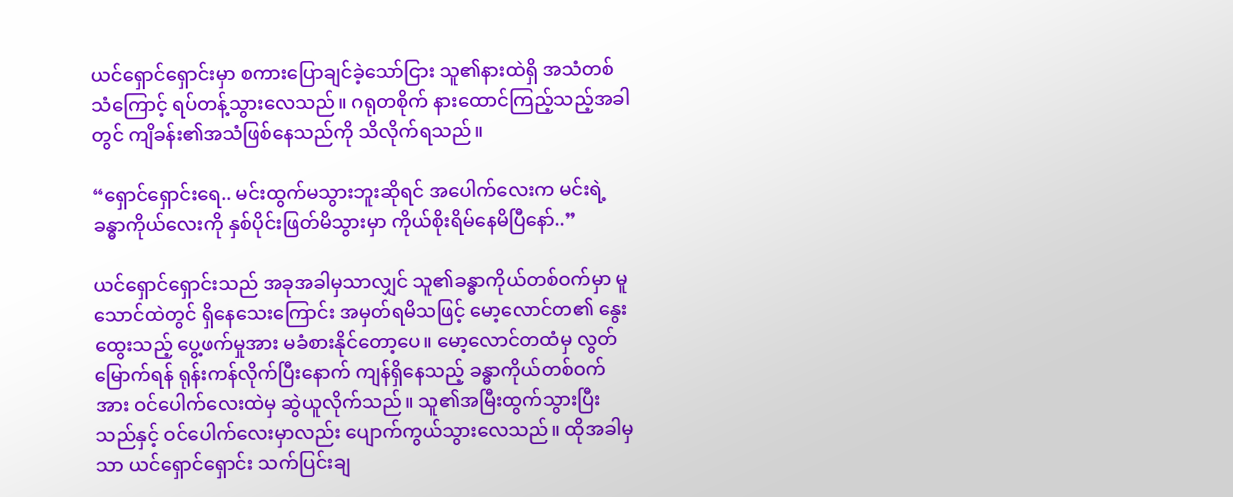ယင်ရှောင်ရှောင်းမှာ စကားပြောချင်ခဲ့သော်ငြား သူ၏နားထဲရှိ အသံတစ်သံကြောင့် ရပ်တန့်သွားလေသည်။ ဂရုတစိုက် နားထောင်ကြည့်သည့်အခါတွင် ကျိခန်း၏အသံဖြစ်နေသည်ကို သိလိုက်ရသည်။

“ရှောင်ရှောင်းရေ.. မင်းထွက်မသွားဘူးဆိုရင် အပေါက်လေးက မင်းရဲ့ခန္ဓာကိုယ်လေးကို နှစ်ပိုင်းဖြတ်မိသွားမှာ ကိုယ်စိုးရိမ်နေမိပြီနော်..”

ယင်ရှောင်ရှောင်းသည် အခုအခါမှသာလျှင် သူ၏ခန္ဓာကိုယ်တစ်ဝက်မှာ မူသောင်ထဲတွင် ရှိနေသေးကြောင်း အမှတ်ရမိသဖြင့် မော့လောင်တ၏ နွေးထွေးသည့် ပွေ့ဖက်မှုအား မခံစားနိုင်တော့ပေ။ မော့လောင်တထံမှ လွတ်မြောက်ရန် ရုန်းကန်လိုက်ပြီးနောက် ကျန်ရှိနေသည့် ခန္ဓာကိုယ်တစ်ဝက်အား ဝင်ပေါက်လေးထဲမှ ဆွဲယူလိုက်သည်။ သူ၏အမြီးထွက်သွားပြီးသည်နှင့် ဝင်ပေါက်လေးမှာလည်း ပျောက်ကွယ်သွားလေသည်။ ထိုအခါမှသာ ယင်ရှောင်ရှောင်း သက်ပြင်းချ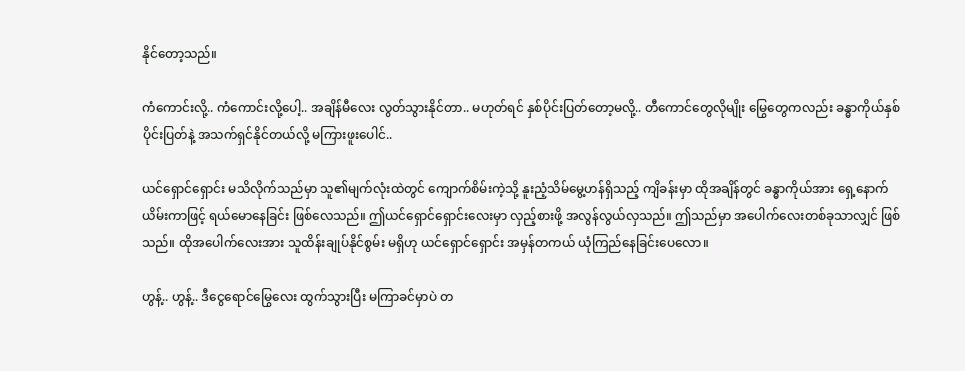နိုင်တော့သည်။

ကံကောင်းလို့.. ကံကောင်းလို့ပေါ့.. အချိန်မီလေး လွတ်သွားနိုင်တာ.. မဟုတ်ရင် နှစ်ပိုင်းပြတ်တော့မလို့.. တီကောင်တွေလိုမျိုး မြွေတွေကလည်း ခန္ဓာကိုယ်နှစ်ပိုင်းပြတ်နဲ့ အသက်ရှင်နိုင်တယ်လို့ မကြားဖူးပေါင်..

ယင်ရှောင်ရှောင်း မသိလိုက်သည်မှာ သူ၏မျက်လုံးထဲတွင် ကျောက်စိမ်းကဲ့သို့ နူးညံ့သိမ်မွေ့ဟန်ရှိသည့် ကျိခန်းမှာ ထိုအချိန်တွင် ခန္ဓာကိုယ်အား ရှေ့နောက်ယိမ်းကာဖြင့် ရယ်မောနေခြင်း ဖြစ်လေသည်။ ဤယင်ရှောင်ရှောင်းလေးမှာ လှည့်စားဖို့ အလွန်လွယ်လှသည်။ ဤသည်မှာ အပေါက်လေးတစ်ခုသာလျှင် ဖြစ်သည်။ ထိုအပေါက်လေးအား သူထိန်းချုပ်နိုင်စွမ်း မရှိဟု ယင်ရှောင်ရှောင်း အမှန်တကယ် ယုံကြည်နေခြင်းပေလော။

ဟွန့်.. ဟွန့်.. ဒီငွေရောင်မြွေလေး ထွက်သွားပြီး မကြာခင်မှာပဲ တ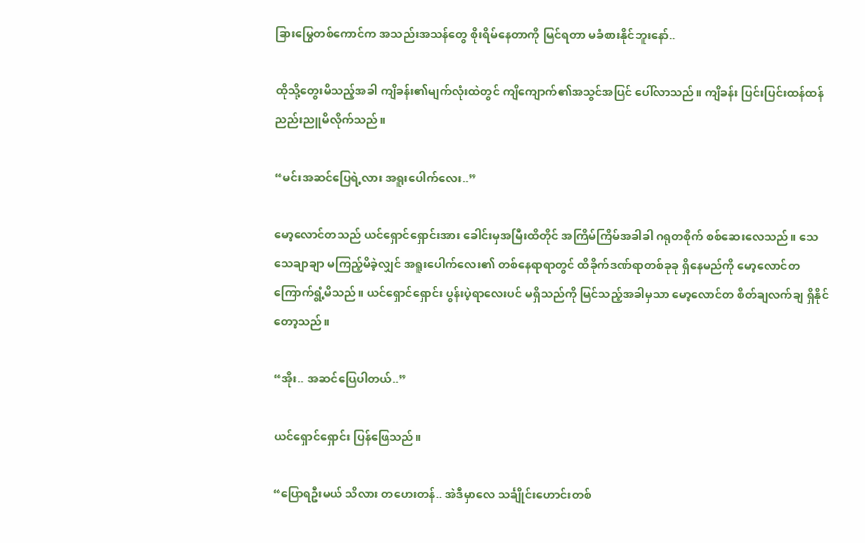ခြားမြွေတစ်ကောင်က အသည်းအသန်တွေ စိုးရိမ်နေတာကို မြင်ရတာ မခံစားနိုင်ဘူးနော်..

ထိုသို့တွေးမိသည့်အခါ ကျိခန်း၏မျက်လုံးထဲတွင် ကျိကျောက်၏အသွင်အပြင် ပေါ်လာသည်။ ကျိခန်း ပြင်းပြင်းထန်ထန် ညည်းညူမိလိုက်သည်။

“မင်းအဆင်ပြေရဲ့လား အရူးပေါက်လေး..”

မော့လောင်တသည် ယင်ရှောင်ရှောင်းအား ခေါင်းမှအမြီးထိတိုင် အကြိမ်ကြိမ်အခါခါ ဂရုတစိုက် စစ်ဆေးလေသည်။ သေသေချာချာ မကြည့်မိခဲ့လျှင် အရူးပေါက်လေး၏ တစ်နေရာရာတွင် ထိခိုက်ဒဏ်ရာတစ်ခုခု ရှိနေမည်ကို မော့လောင်တ ကြောက်ရွံ့မိသည်။ ယင်ရှောင်ရှောင်း ပွန်းပဲ့ရာလေးပင် မရှိသည်ကို မြင်သည့်အခါမှသာ မော့လောင်တ စိတ်ချလက်ချ ရှိနိုင်တော့သည်။

“အိုး.. အဆင်ပြေပါတယ်..”

ယင်ရှောင်ရှောင်း ပြန်ဖြေသည်။

“ပြောရဦးမယ် သိလား တဟေးတန်.. အဲဒီမှာလေ သင်္ချိုင်းဟောင်းတစ်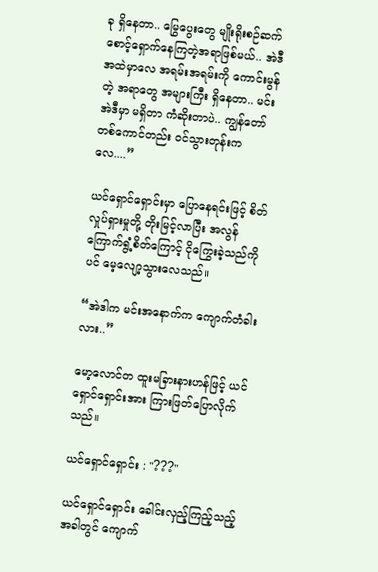ခု ရှိနေတာ.. မြွေပွေးတွေ မျိုးရိုးစဉ်ဆက် စောင့်ရှောက်နေကြတဲ့အရာဖြစ်မယ်.. အဲဒီအထဲမှာလေ အရမ်းအရမ်းကို ကောင်းမွန်တဲ့ အရာတွေ အများကြီး ရှိနေတာ.. မင်းအဲဒီမှာ မရှိတာ ကံဆိုးတာပဲ.. ကျွန်တော်တစ်ကောင်တည်း ဝင်သွားတုန်းကလေ....”

ယင်ရှောင်ရှောင်းမှာ ပြောနေရင်းဖြင့် စိတ်လှုပ်ရှားမှုတို့ တိုးမြင့်လာပြီး အလွန်ကြောက်ရွံ့စိတ်ကြောင့် ငိုကြွေးခဲ့သည်ကိုပင် မေ့လျော့သွားလေသည်။

“အဲဒါက မင်းအနောက်က ကျောက်တံခါးလား..”

မော့လောင်တ ထူးမခြားနားဟန်ဖြင့် ယင်ရှောင်ရှောင်းအား ကြားဖြတ်ပြောလိုက်သည်။

ယင်ရှောင်ရှောင်း : "???"

ယင်ရှောင်ရှောင်း ခေါင်းလှည့်ကြည့်သည့်အခါတွင် ကျောက်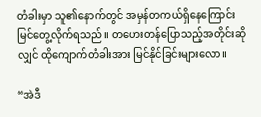တံခါးမှာ သူ၏နောက်တွင် အမှန်တကယ်ရှိနေကြောင်း မြင်တွေ့လိုက်ရသည်။ တဟေးတန်ပြောသည့်အတိုင်းဆိုလျှင် ထိုကျောက်တံခါးအား မြင်နိုင်ခြင်းများလော။

“အဲဒီ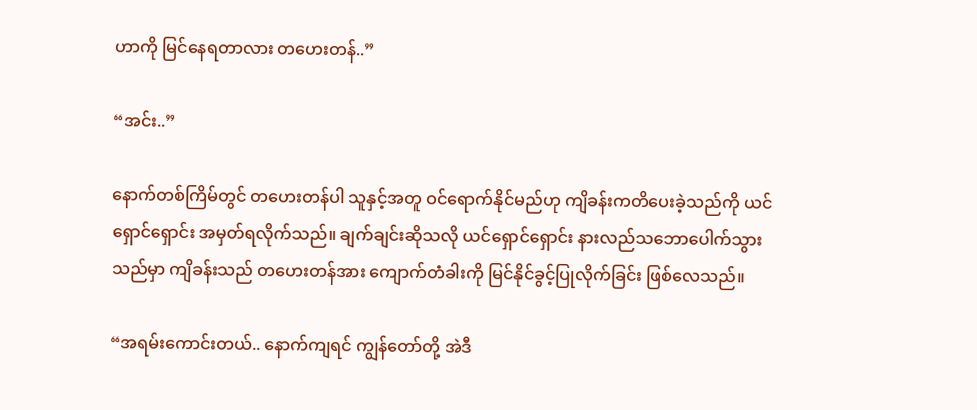ဟာကို မြင်နေရတာလား တဟေးတန်..”

“အင်း..”

နောက်တစ်ကြိမ်တွင် တဟေးတန်ပါ သူနှင့်အတူ ဝင်ရောက်နိုင်မည်ဟု ကျိခန်းကတိပေးခဲ့သည်ကို ယင်ရှောင်ရှောင်း အမှတ်ရလိုက်သည်။ ချက်ချင်းဆိုသလို ယင်ရှောင်ရှောင်း နားလည်သဘောပေါက်သွားသည်မှာ ကျိခန်းသည် တဟေးတန်အား ကျောက်တံခါးကို မြင်နိုင်ခွင့်ပြုလိုက်ခြင်း ဖြစ်လေသည်။

“အရမ်းကောင်းတယ်.. နောက်ကျရင် ကျွန်တော်တို့ အဲဒီ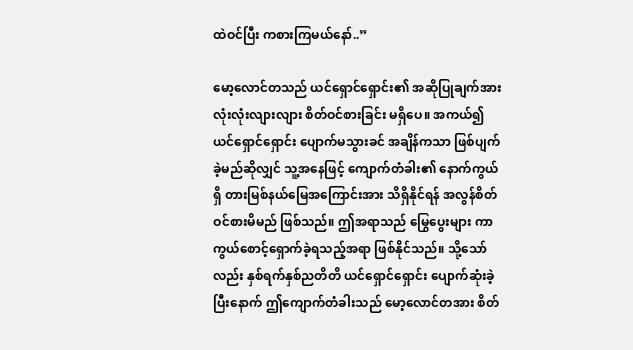ထဲဝင်ပြီး ကစားကြမယ်နော်..”

မော့လောင်တသည် ယင်ရှောင်ရှောင်း၏ အဆိုပြုချက်အား လုံးလုံးလျားလျား စိတ်ဝင်စားခြင်း မရှိပေ။ အကယ်၍ ယင်ရှောင်ရှောင်း ပျောက်မသွားခင် အချိန်ကသာ ဖြစ်ပျက်ခဲ့မည်ဆိုလျှင် သူ့အနေဖြင့် ကျောက်တံခါး၏ နောက်ကွယ်ရှိ တားမြစ်နယ်မြေအကြောင်းအား သိရှိနိုင်ရန် အလွန်စိတ်ဝင်စားမိမည် ဖြစ်သည်။ ဤအရာသည် မြွေပွေးများ ကာကွယ်စောင့်ရှောက်ခဲ့ရသည့်အရာ ဖြစ်နိုင်သည်။ သို့သော်လည်း နှစ်ရက်နှစ်ညတိတိ ယင်ရှောင်ရှောင်း ပျောက်ဆုံးခဲ့ပြီးနောက် ဤကျောက်တံခါးသည် မော့လောင်တအား စိတ်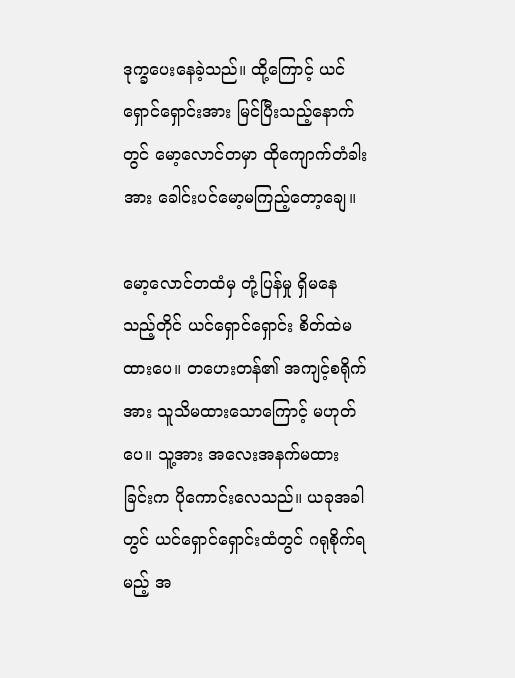ဒုက္ခပေးနေခဲ့သည်။ ထို့ကြောင့် ယင်ရှောင်ရှောင်းအား မြင်ပြီးသည့်နောက်တွင် မော့လောင်တမှာ ထိုကျောက်တံခါးအား ခေါင်းပင်မော့မကြည့်တော့ချေ။

မော့လောင်တထံမှ တုံ့ပြန်မှု ရှိမနေသည့်တိုင် ယင်ရှောင်ရှောင်း စိတ်ထဲမထားပေ။ တဟေးတန်၏ အကျင့်စရိုက်အား သူသိမထားသောကြောင့် မဟုတ်ပေ။ သူ့အား အလေးအနက်မထားခြင်းက ပိုကောင်းလေသည်။ ယခုအခါတွင် ယင်ရှောင်ရှောင်းထံတွင် ဂရုစိုက်ရမည့် အ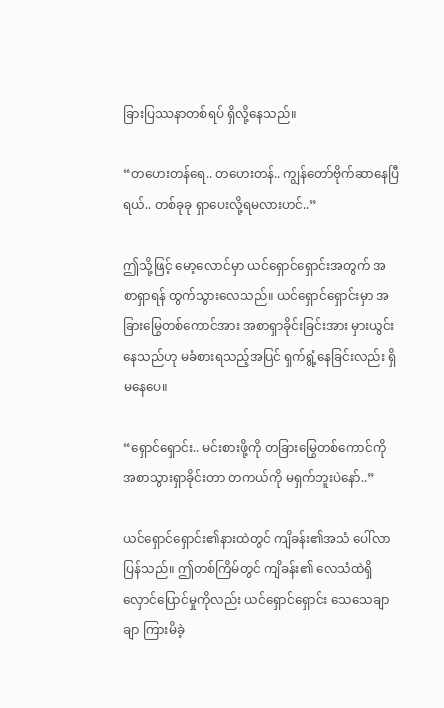ခြားပြဿနာတစ်ရပ် ရှိလို့နေသည်။

“တဟေးတန်ရေ.. တဟေးတန်.. ကျွန်တော်ဗိုက်ဆာနေပြီရယ်.. တစ်ခုခု ရှာပေးလို့ရမလားဟင်..”

ဤသို့ဖြင့် မော့လောင်မှာ ယင်ရှောင်ရှောင်းအတွက် အစာရှာရန် ထွက်သွားလေသည်။ ယင်ရှောင်ရှောင်းမှာ အခြားမြွေတစ်ကောင်အား အစာရှာခိုင်းခြင်းအား မှားယွင်းနေသည်ဟု မခံစားရသည့်အပြင် ရှက်ရွံ့နေခြင်းလည်း ရှိမနေပေ။

“ရှောင်ရှောင်း.. မင်းစားဖို့ကို တခြားမြွေတစ်ကောင်ကို အစာသွားရှာခိုင်းတာ တကယ်ကို မရှက်ဘူးပဲနော်..”

ယင်ရှောင်ရှောင်း၏နားထဲတွင် ကျိခန်း၏အသံ ပေါ်လာပြန်သည်။ ဤတစ်ကြိမ်တွင် ကျိခန်း၏ လေသံထဲရှိ လှောင်ပြောင်မှုကိုလည်း ယင်ရှောင်ရှောင်း သေသေချာချာ ကြားမိခဲ့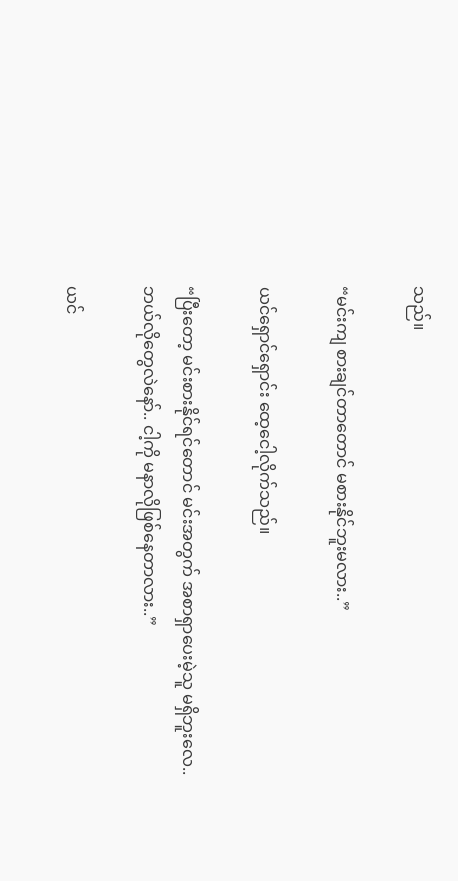သည်။

“မင်းကျ စားချင်တာတောင် မစားနိုင်ဘူးမလား..”

ယင်ရှောင်ရှောင်း ထေ့ငေါ့လိုက်သည်။

“ပြီးတော့ မင်းစားနိုင်ရင်တောင် မင်းအတွက် အစာရှာပေးမဲ့သူ မရှိဘူးလေ.. ဘယ်လိုတွေလဲနော်.. ငါ့ကို မနာလိုဖြစ်နေတာလား..”

ယင်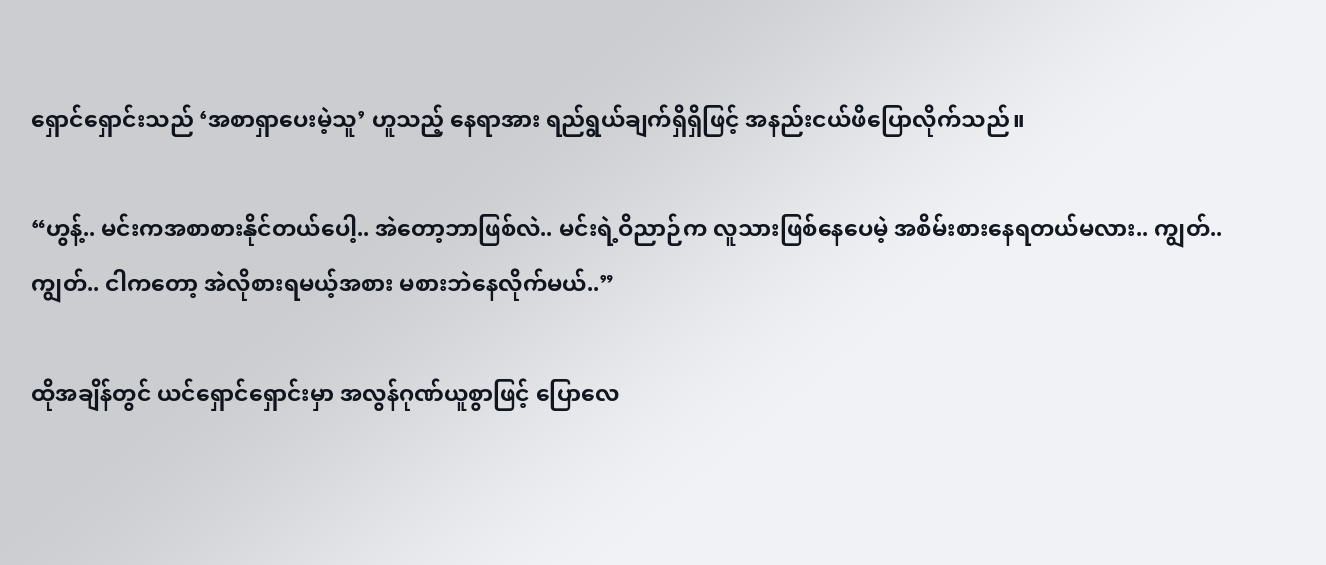ရှောင်ရှောင်းသည် ‘အစာရှာပေးမဲ့သူ’ ဟူသည့် နေရာအား ရည်ရွယ်ချက်ရှိရှိဖြင့် အနည်းငယ်ဖိပြောလိုက်သည်။

“ဟွန့်.. မင်းကအစာစားနိုင်တယ်‌ပေါ့.. အဲတော့ဘာဖြစ်လဲ.. မင်းရဲ့ဝိညာဉ်က လူသားဖြစ်နေပေမဲ့ အစိမ်းစားနေရတယ်မလား.. ကျွတ်.. ကျွတ်.. ငါကတော့ အဲလိုစားရမယ့်အစား မစားဘဲနေလိုက်မယ်..”

ထိုအချိန်တွင် ယင်ရှောင်ရှောင်းမှာ အလွန်ဂုဏ်ယူစွာဖြင့် ပြောလေ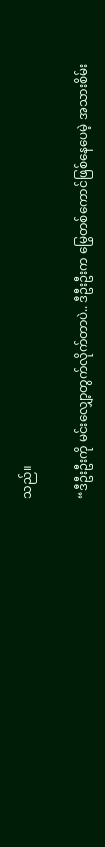သည်။

“ဒီဦးဦးကို မင်းလျှော့တွက်လိုက်တာပဲ.. ဒီဦးဦးက မြွေတစ်ကောင်ဖြစ်နေပေမဲ့ အသားစိမ်း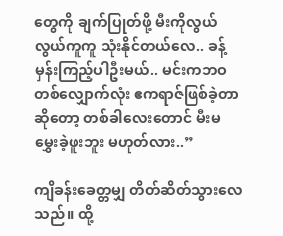တွေကို ချက်ပြုတ်ဖို့ မီးကိုလွယ်လွယ်ကူကူ သုံးနိုင်တယ်လေ.. ခန့်မှန်းကြည့်ပါဦးမယ်.. မင်းကဘဝတစ်လျှောက်လုံး ဧကရာဇ်ဖြစ်ခဲ့တာ ဆိုတော့ တစ်ခါလေးတောင် မီးမမွှေးခဲ့ဖူးဘူး မဟုတ်လား..”

ကျိခန်းခေတ္တမျှ တိတ်ဆိတ်သွားလေသည်။ ထို့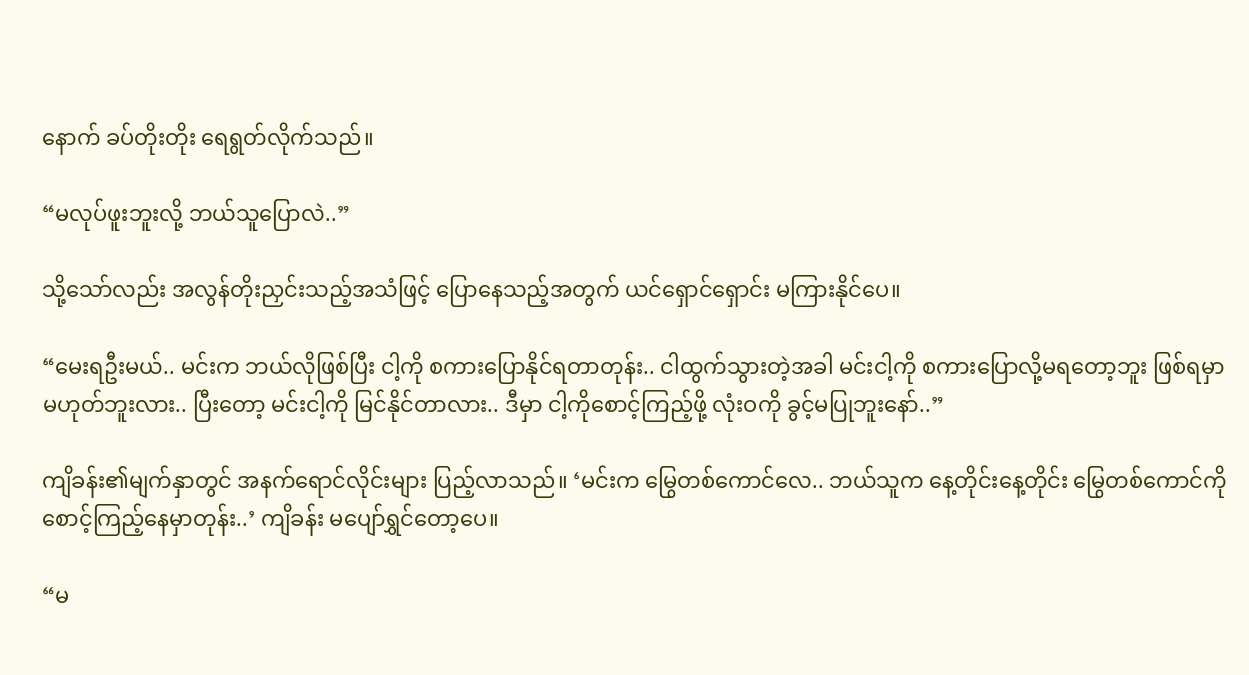နောက် ခပ်တိုးတိုး ရေရွတ်လိုက်သည်။

“မလုပ်ဖူးဘူးလို့ ဘယ်သူပြောလဲ..”

သို့သော်လည်း အလွန်တိုးညှင်းသည့်အသံဖြင့် ပြောနေသည့်အတွက် ယင်ရှောင်ရှောင်း မကြားနိုင်ပေ။

“မေးရဦးမယ်.. မင်းက ဘယ်လိုဖြစ်ပြီး ငါ့ကို စကားပြောနိုင်ရတာတုန်း.. ငါထွက်သွားတဲ့အခါ မင်းငါ့ကို စကားပြောလို့မရတော့ဘူး ဖြစ်ရမှာမဟုတ်ဘူးလား.. ပြီးတော့ မင်းငါ့ကို မြင်နိုင်တာလား.. ဒီမှာ ငါ့ကိုစောင့်ကြည့်ဖို့ လုံးဝကို ခွင့်မပြုဘူးနော်..”

ကျိခန်း၏မျက်နှာတွင် အနက်ရောင်လိုင်းများ ပြည့်လာသည်။ ‘မင်းက မြွေတစ်ကောင်လေ.. ဘယ်သူက နေ့တိုင်းနေ့တိုင်း မြွေတစ်ကောင်ကို စောင့်ကြည့်နေမှာတုန်း..’ ကျိခန်း မပျော်ရွှင်တော့ပေ။

“မ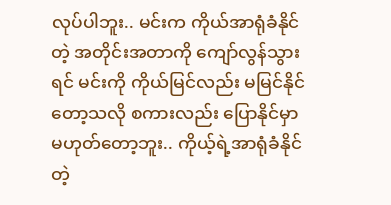လုပ်ပါဘူး.. မင်းက ကိုယ်အာရုံခံနိုင်တဲ့ အတိုင်းအတာကို ကျော်လွန်သွားရင် မင်းကို ကိုယ်မြင်လည်း မမြင်နိုင်တော့သလို စကားလည်း ပြောနိုင်မှာ မဟုတ်တော့ဘူး.. ကိုယ့်ရဲ့အာရုံခံနိုင်တဲ့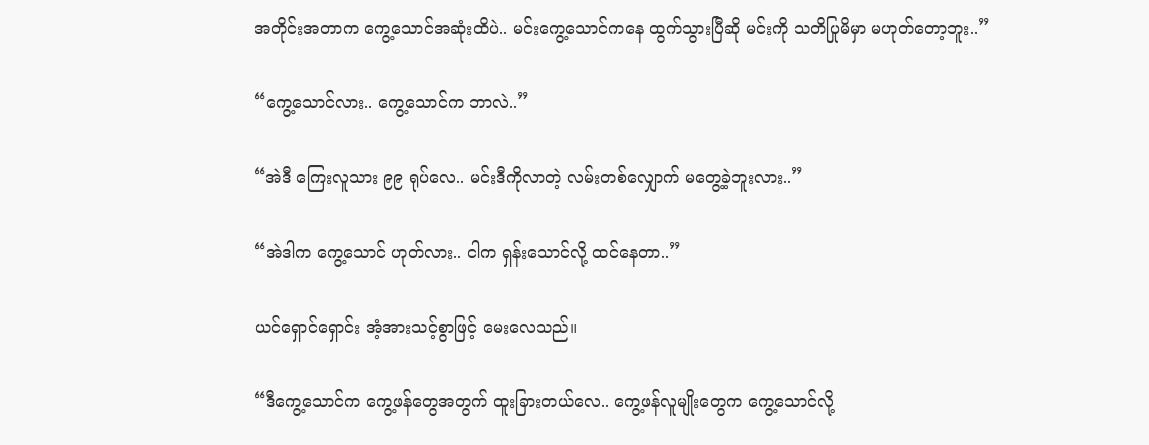အတိုင်းအတာက ကွေ့သောင်အဆုံးထိပဲ.. မင်းကွေ့သောင်ကနေ ထွက်သွားပြီဆို မင်းကို သတိပြုမိမှာ မဟုတ်တော့ဘူး..”

“ကွေ့သောင်လား.. ကွေ့သောင်က ဘာလဲ..”

“အဲဒီ ကြေးလူသား ၉၉ ရုပ်လေ.. မင်းဒီကိုလာတဲ့ လမ်းတစ်လျှောက် မတွေ့ခဲ့ဘူးလား..”

“အဲဒါက ကွေ့သောင် ဟုတ်လား.. ငါက ရှန်းသောင်လို့ ထင်နေတာ..”

ယင်ရှောင်ရှောင်း အံ့အားသင့်စွာဖြင့် မေးလေသည်။

“ဒီကွေ့သောင်က ကွေ့ဖန်တွေအတွက် ထူးခြားတယ်လေ.. ကွေ့ဖန်လူမျိုးတွေက ကွေ့သောင်လို့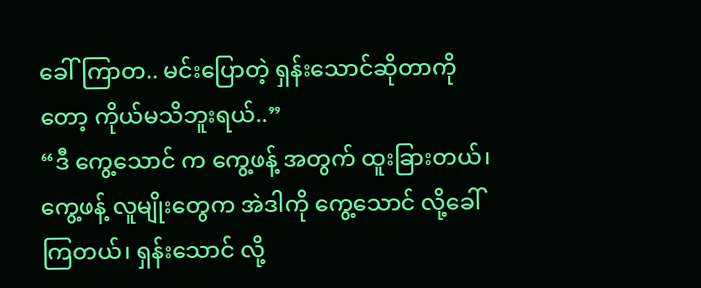ခေါ်ကြာတ.. မင်းပြောတဲ့ ရှန်းသောင်ဆိုတာကိုတော့ ကိုယ်မသိဘူးရယ်..”
“ဒီ ကွေ့သောင် က ကွေ့ဖန့် အတွက် ထူးခြားတယ်၊ ကွေ့ဖန့် လူမျိုး‌တွေက အဲဒါကို ကွေ့သောင် လို့ခေါ်ကြတယ်၊ ရှန်းသောင် လို့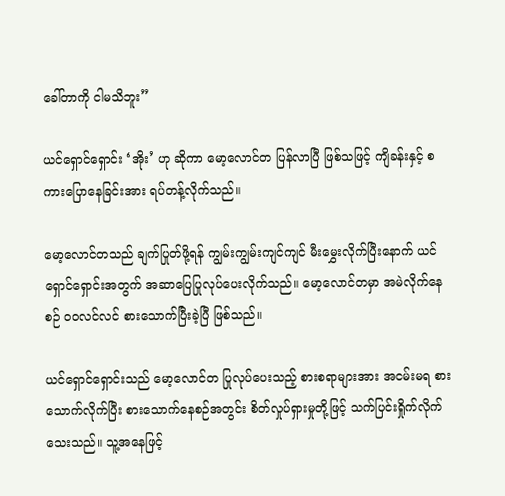ခေါ်တာကို ငါမသိဘူး”

ယင်ရှောင်ရှောင်း ‘အိုး’ ဟု ဆိုကာ မော့လောင်တ ပြန်လာပြီ ဖြစ်သဖြင့် ကျိခန်းနှင့် စကားပြောနေခြင်းအား ရပ်တန့်လိုက်သည်။

မော့လောင်တသည် ချက်ပြုတ်ဖို့ရန် ကျွမ်းကျွမ်းကျင်ကျင် မီးမွှေးလိုက်ပြီးနောက် ယင်ရှောင်ရှောင်းအတွက် အဆာပြေပြုလုပ်ပေးလိုက်သည်။ မော့လောင်တမှာ အမဲလိုက်နေစဉ် ဝဝလင်လင် စားသောက်ပြီးခဲ့ပြီ ဖြစ်သည်။

ယင်ရှောင်ရှောင်းသည် မော့လောင်တ ပြုလုပ်ပေးသည့် စားစရာများအား အငမ်းမရ စားသောက်လိုက်ပြီး စားသောက်နေစဉ်အတွင်း စိတ်လှုပ်ရှားမှုတို့ဖြင့် သက်ပြင်းရှိုက်လိုက်သေးသည်။ သူ့အနေဖြင့်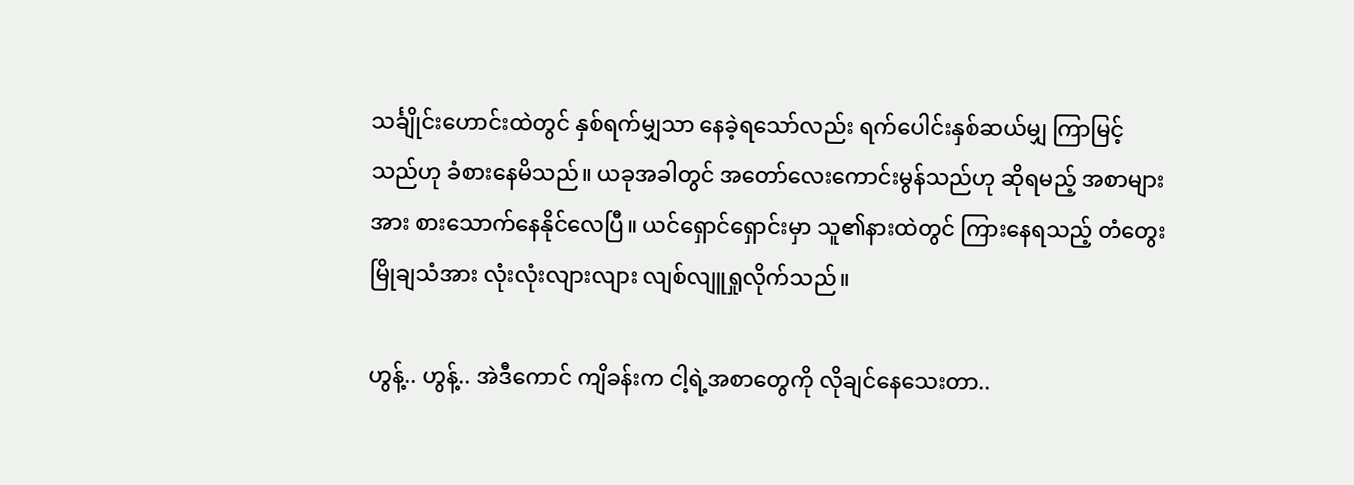သင်္ချိုင်းဟောင်းထဲတွင် နှစ်ရက်မျှသာ နေခဲ့ရသော်လည်း ရက်ပေါင်းနှစ်ဆယ်မျှ ကြာမြင့်သည်ဟု ခံစားနေမိသည်။ ယခုအခါတွင် အတော်လေးကောင်းမွန်သည်ဟု ဆိုရမည့် အစာများအား စားသောက်နေနိုင်လေပြီ။ ယင်ရှောင်ရှောင်းမှာ သူ၏နားထဲတွင် ကြားနေရသည့် တံတွေးမြိုချသံအား လုံးလုံးလျားလျား လျစ်လျူရှုလိုက်သည်။

ဟွန့်.. ဟွန့်.. အဲဒီကောင် ကျိခန်းက ငါ့ရဲ့အစာတွေကို လိုချင်နေသေးတာ..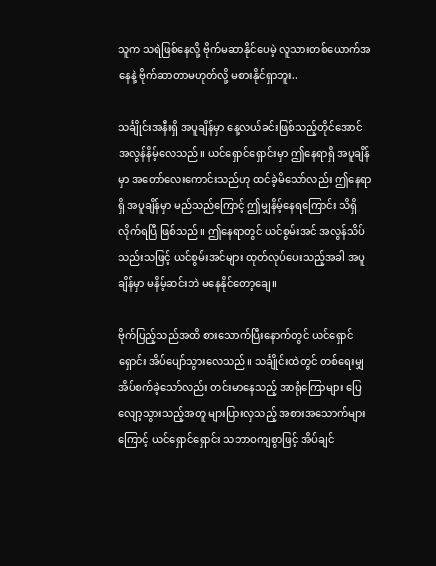သူက သရဲဖြစ်နေလို့ ဗိုက်မဆာနိုင်ပေမဲ့ လူသားတစ်ယောက်အနေနဲ့ ဗိုက်ဆာတာမဟုတ်လို့ မစားနိုင်ရှာဘူး..

သင်္ချိုင်းအနီးရှိ အပူချိန်မှာ နေ့လယ်ခင်းဖြစ်သည့်တိုင်အောင် အလွန်နိမ့်လေသည်။ ယင်ရှောင်ရှောင်းမှာ ဤနေရာရှိ အပူချိန်မှာ အတော်လေးကောင်းသည်ဟု ထင်ခဲ့မိသော်လည်း ဤနေရာရှိ အပူချိန်မှာ မည်သည်ကြောင့် ဤမျှနိမ့်နေရကြောင်း သိရှိလိုက်ရပြီ ဖြစ်သည်။ ဤနေရာတွင် ယင်စွမ်းအင် အလွန်သိပ်သည်းသဖြင့် ယင်စွမ်းအင်များ ထုတ်လုပ်ပေးသည့်အခါ အပူချိန်မှာ မနိမ့်ဆင်းဘဲ မနေနိုင်တော့ချေ။

ဗိုက်ပြည့်သည်အထိ စားသောက်ပြီးနောက်တွင် ယင်ရှောင်ရှောင်း အိပ်ပျော်သွားလေသည်။ သင်္ချိုင်းထဲတွင် တစ်ရေးမျှ အိပ်စက်ခဲ့သော်လည်း တင်းမာနေသည့် အာရုံကြောများ ပြေလျော့သွားသည့်အတူ များပြားလှသည့် အစားအသောက်များကြောင့် ယင်ရှောင်ရှောင်း သဘာဝကျစွာဖြင့် အိပ်ချင်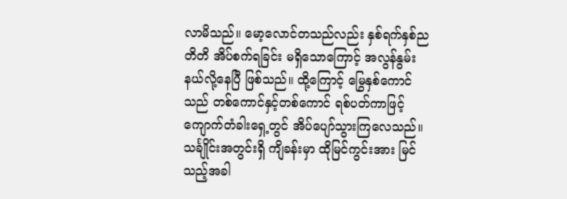လာမိသည်။ မော့လောင်တသည်လည်း နှစ်ရက်နှစ်ညတိတိ အိပ်စက်ရခြင်း မရှိသောကြောင့် အလွန်နွမ်းနယ်လို့နေပြီ ဖြစ်သည်။ ထို့ကြောင့် မြွေနှစ်ကောင်သည် တစ်ကောင်နှင့်တစ်ကောင် ရစ်ပတ်ကာဖြင့် ကျောက်တံခါးရှေ့တွင် အိပ်ပျော်သွားကြလေသည်။ သင်္ချိုင်းအတွင်းရှိ ကျိခန်းမှာ ထိုမြင်ကွင်းအား မြင်သည့်အခါ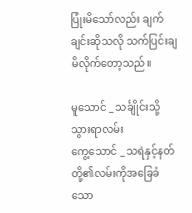ပြုံးမိသော်လည်း ချက်ချင်းဆိုသလို သက်ပြင်းချမိလိုက်တော့သည်။

မူသောင် _ သင်္ချိုင်းသို့သွားရာလမ်း
ကွေ့သောင် _ သရဲနှင့်နတ်တို့၏လမ်းကိုအခြေခံသော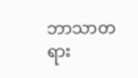ဘာသာတရား